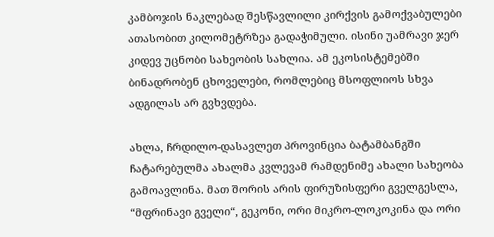კამბოჯის ნაკლებად შესწავლილი კირქვის გამოქვაბულები ათასობით კილომეტრზეა გადაჭიმული. ისინი უამრავი ჯერ კიდევ უცნობი სახეობის სახლია. ამ ეკოსისტემებში ბინადრობენ ცხოველები, რომლებიც მსოფლიოს სხვა ადგილას არ გვხვდება.

ახლა, ჩრდილო-დასავლეთ პროვინცია ბატამბანგში ჩატარებულმა ახალმა კვლევამ რამდენიმე ახალი სახეობა გამოავლინა. მათ შორის არის ფირუზისფერი გველგესლა, “მფრინავი გველი“, გეკონი, ორი მიკრო-ლოკოკინა და ორი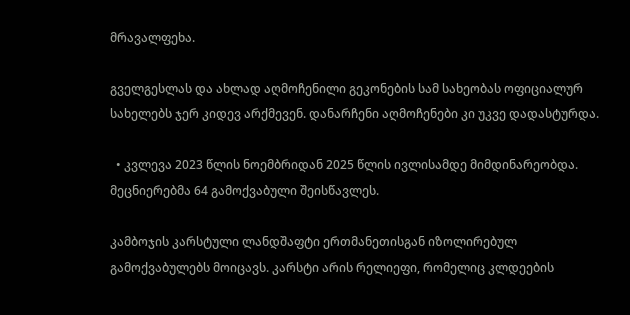მრავალფეხა.

გველგესლას და ახლად აღმოჩენილი გეკონების სამ სახეობას ოფიციალურ სახელებს ჯერ კიდევ არქმევენ. დანარჩენი აღმოჩენები კი უკვე დადასტურდა.

  • კვლევა 2023 წლის ნოემბრიდან 2025 წლის ივლისამდე მიმდინარეობდა. მეცნიერებმა 64 გამოქვაბული შეისწავლეს.

კამბოჯის კარსტული ლანდშაფტი ერთმანეთისგან იზოლირებულ გამოქვაბულებს მოიცავს. კარსტი არის რელიეფი, რომელიც კლდეების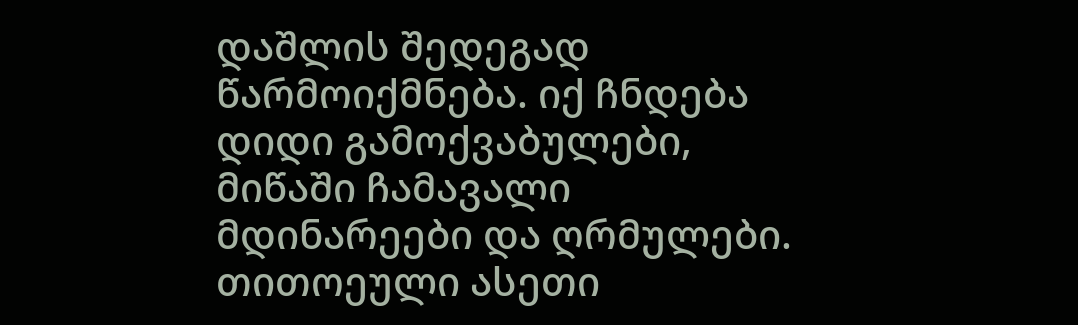დაშლის შედეგად წარმოიქმნება. იქ ჩნდება დიდი გამოქვაბულები, მიწაში ჩამავალი მდინარეები და ღრმულები. თითოეული ასეთი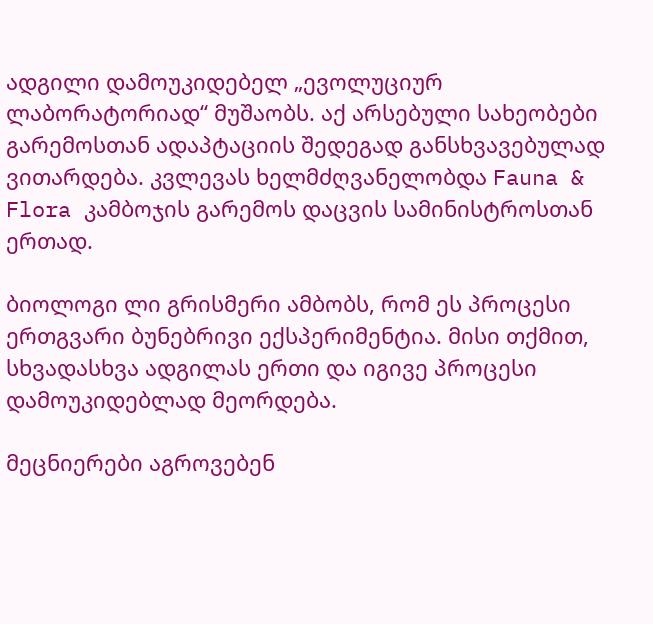ადგილი დამოუკიდებელ „ევოლუციურ ლაბორატორიად“ მუშაობს. აქ არსებული სახეობები გარემოსთან ადაპტაციის შედეგად განსხვავებულად ვითარდება. კვლევას ხელმძღვანელობდა Fauna & Flora კამბოჯის გარემოს დაცვის სამინისტროსთან ერთად.

ბიოლოგი ლი გრისმერი ამბობს, რომ ეს პროცესი ერთგვარი ბუნებრივი ექსპერიმენტია. მისი თქმით, სხვადასხვა ადგილას ერთი და იგივე პროცესი დამოუკიდებლად მეორდება.

მეცნიერები აგროვებენ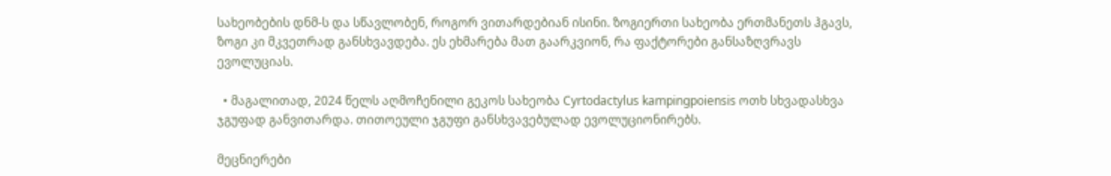სახეობების დნმ-ს და სწავლობენ, როგორ ვითარდებიან ისინი. ზოგიერთი სახეობა ერთმანეთს ჰგავს, ზოგი კი მკვეთრად განსხვავდება. ეს ეხმარება მათ გაარკვიონ, რა ფაქტორები განსაზღვრავს ევოლუციას.

  • მაგალითად, 2024 წელს აღმოჩენილი გეკოს სახეობა Cyrtodactylus kampingpoiensis ოთხ სხვადასხვა ჯგუფად განვითარდა. თითოეული ჯგუფი განსხვავებულად ევოლუციონირებს.

მეცნიერები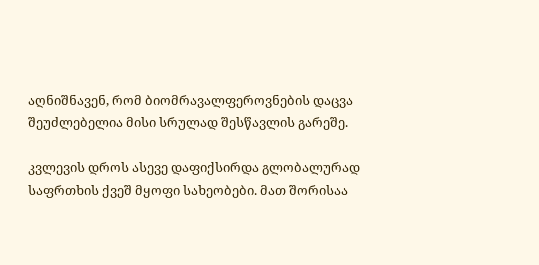აღნიშნავენ, რომ ბიომრავალფეროვნების დაცვა შეუძლებელია მისი სრულად შესწავლის გარეშე.

კვლევის დროს ასევე დაფიქსირდა გლობალურად საფრთხის ქვეშ მყოფი სახეობები. მათ შორისაა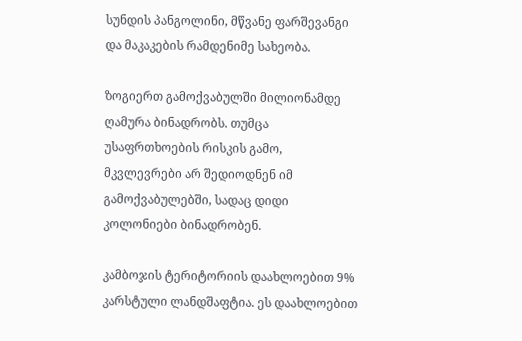სუნდის პანგოლინი, მწვანე ფარშევანგი და მაკაკების რამდენიმე სახეობა.

ზოგიერთ გამოქვაბულში მილიონამდე ღამურა ბინადრობს. თუმცა უსაფრთხოების რისკის გამო, მკვლევრები არ შედიოდნენ იმ გამოქვაბულებში, სადაც დიდი კოლონიები ბინადრობენ.

კამბოჯის ტერიტორიის დაახლოებით 9% კარსტული ლანდშაფტია. ეს დაახლოებით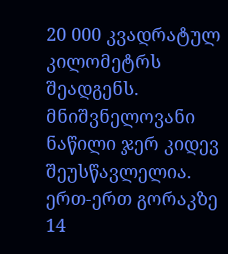20 000 კვადრატულ კილომეტრს შეადგენს. მნიშვნელოვანი ნაწილი ჯერ კიდევ შეუსწავლელია. ერთ-ერთ გორაკზე 14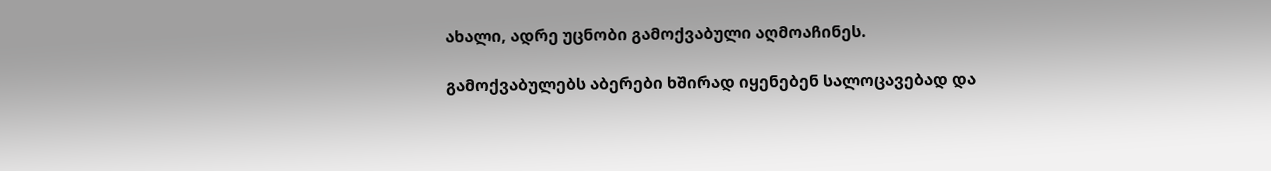ახალი, ადრე უცნობი გამოქვაბული აღმოაჩინეს.

გამოქვაბულებს აბერები ხშირად იყენებენ სალოცავებად და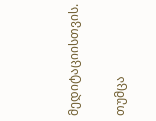მედიტაციისთვის.

თუმცა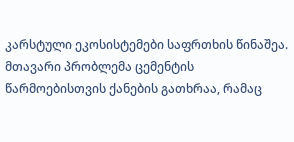კარსტული ეკოსისტემები საფრთხის წინაშეა. მთავარი პრობლემა ცემენტის წარმოებისთვის ქანების გათხრაა, რამაც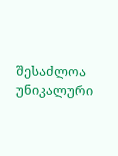შესაძლოა უნიკალური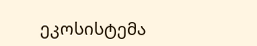ეკოსისტემა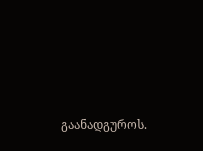გაანადგუროს.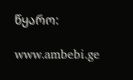წყარო:

www.ambebi.ge